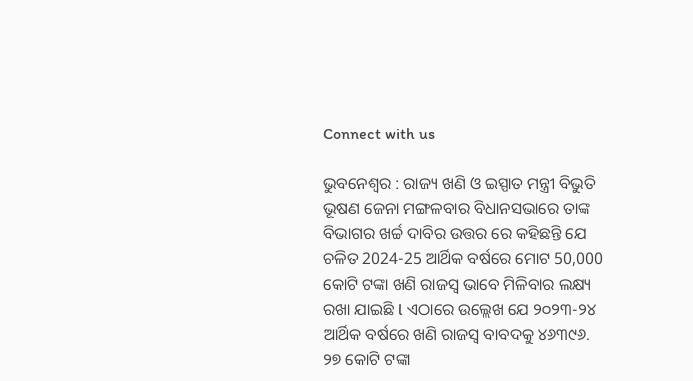Connect with us

ଭୁବନେଶ୍ୱର : ରାଜ୍ୟ ଖଣି ଓ ଇସ୍ପାତ ମନ୍ତ୍ରୀ ବିଭୁତି ଭୂଷଣ ଜେନା ମଙ୍ଗଳବାର ବିଧାନସଭାରେ ତାଙ୍କ ବିଭାଗର ଖର୍ଚ୍ଚ ଦାବିର ଉତ୍ତର ରେ କହିଛନ୍ତି ଯେ ଚଳିତ 2024-25 ଆର୍ଥିକ ବର୍ଷରେ ମୋଟ 50,000 କୋଟି ଟଙ୍କା ଖଣି ରାଜସ୍ବ ଭାବେ ମିଳିବାର ଲକ୍ଷ୍ୟ ରଖା ଯାଇଛି l ଏଠାରେ ଉଲ୍ଲେଖ ଯେ ୨୦୨୩-୨୪ ଆର୍ଥିକ ବର୍ଷରେ ଖଣି ରାଜସ୍ୱ ବାବଦକୁ ୪୬୩୯୬. ୨୭ କୋଟି ଟଙ୍କା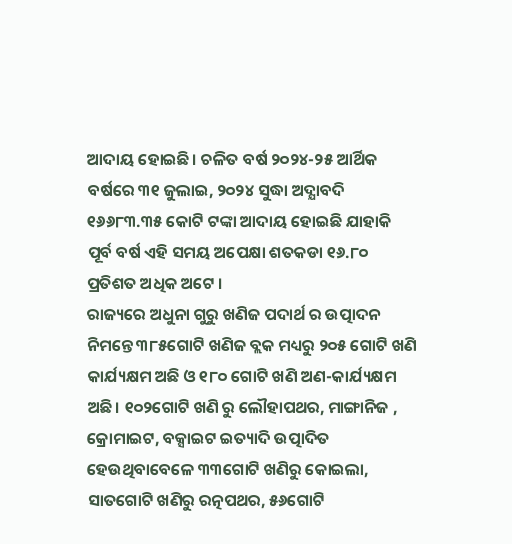ଆଦାୟ ହୋଇଛି। ଚଳିତ ବର୍ଷ ୨୦୨୪-୨୫ ଆର୍ଥିକ ବର୍ଷରେ ୩୧ ଜୁଲାଇ, ୨୦୨୪ ସୁଦ୍ଧା ଅଦ୍ଯାବଦି ୧୬୬୮୩.୩୫ କୋଟି ଟଙ୍କା ଆଦାୟ ହୋଇଛି ଯାହାକି ପୂର୍ବ ବର୍ଷ ଏହି ସମୟ ଅପେକ୍ଷା ଶତକଡା ୧୬.୮୦ ପ୍ରତିଶତ ଅଧିକ ଅଟେ ।
ରାଜ୍ୟରେ ଅଧୁନା ଗୁରୁ ଖଣିଜ ପଦାର୍ଥ ର ଉତ୍ପାଦନ ନିମନ୍ତେ ୩୮୫ଗୋଟି ଖଣିଜ ବ୍ଲକ ମଧ୍ୟରୁ ୨୦୫ ଗୋଟି ଖଣି କାର୍ଯ୍ୟକ୍ଷମ ଅଛି ଓ ୧୮୦ ଗୋଟି ଖଣି ଅଣ-କାର୍ଯ୍ୟକ୍ଷମ ଅଛି। ୧୦୨ଗୋଟି ଖଣି ରୁ ଲୌହାପଥର, ମାଙ୍ଗାନିଜ , କ୍ରୋମାଇଟ, ବକ୍ସାଇଟ ଇତ୍ୟାଦି ଉତ୍ପାଦିତ ହେଉଥିବାବେଳେ ୩୩ଗୋଟି ଖଣିରୁ କୋଇଲା, ସାତଗୋଟି ଖଣିରୁ ରତ୍ନପଥର, ୫୬ଗୋଟି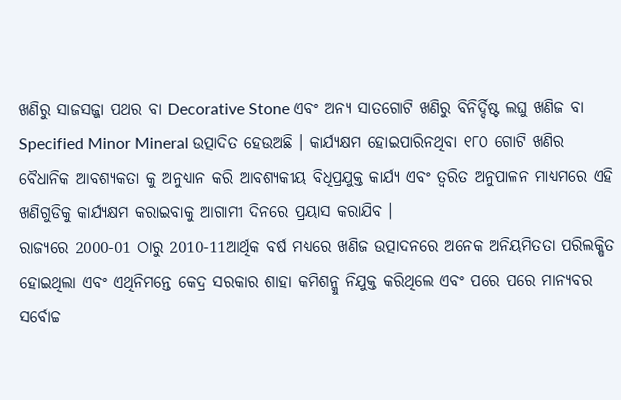ଖଣିରୁ ସାଜସଜ୍ଜା ପଥର ବା Decorative Stone ଏବଂ ଅନ୍ୟ ସାତଗୋଟି ଖଣିରୁ ବିନିର୍ଦ୍ଦିଷ୍ଟ ଲଘୁ ଖଣିଜ ବା Specified Minor Mineral ଉତ୍ପାଦିତ ହେଉଅଛି । କାର୍ଯ୍ଯକ୍ଷମ ହୋଇପାରିନଥିବା ୧୮୦ ଗୋଟି ଖଣିର ବୈଧାନିକ ଆବଶ୍ୟକତା କୁ ଅନୁଧ୍ୟାନ କରି ଆବଶ୍ଯକୀୟ ବିଧିପ୍ରଯୁକ୍ତ କାର୍ଯ୍ୟ ଏବଂ ତ୍ଵରିତ ଅନୁପାଳନ ମାଧ୍ୟମରେ ଏହି ଖଣିଗୁଡିକୁ କାର୍ଯ୍ୟକ୍ଷମ କରାଇବାକୁ ଆଗାମୀ ଦିନରେ ପ୍ରୟାସ କରାଯିବ ।
ରାଜ୍ୟରେ 2000-01 ଠାରୁ 2010-11ଆର୍ଥିକ ବର୍ଷ ମଧ୍ୟରେ ଖଣିଜ ଉତ୍ପାଦନରେ ଅନେକ ଅନିୟମିତତା ପରିଲକ୍ଷିତ ହୋଇଥିଲା ଏବଂ ଏଥିନିମନ୍ତେ କେଦ୍ର ସରକାର ଶାହା କମିଶନ୍କୁ ନିଯୁକ୍ତ କରିଥିଲେ ଏବଂ ପରେ ପରେ ମାନ୍ୟବର ସର୍ବୋଚ୍ଚ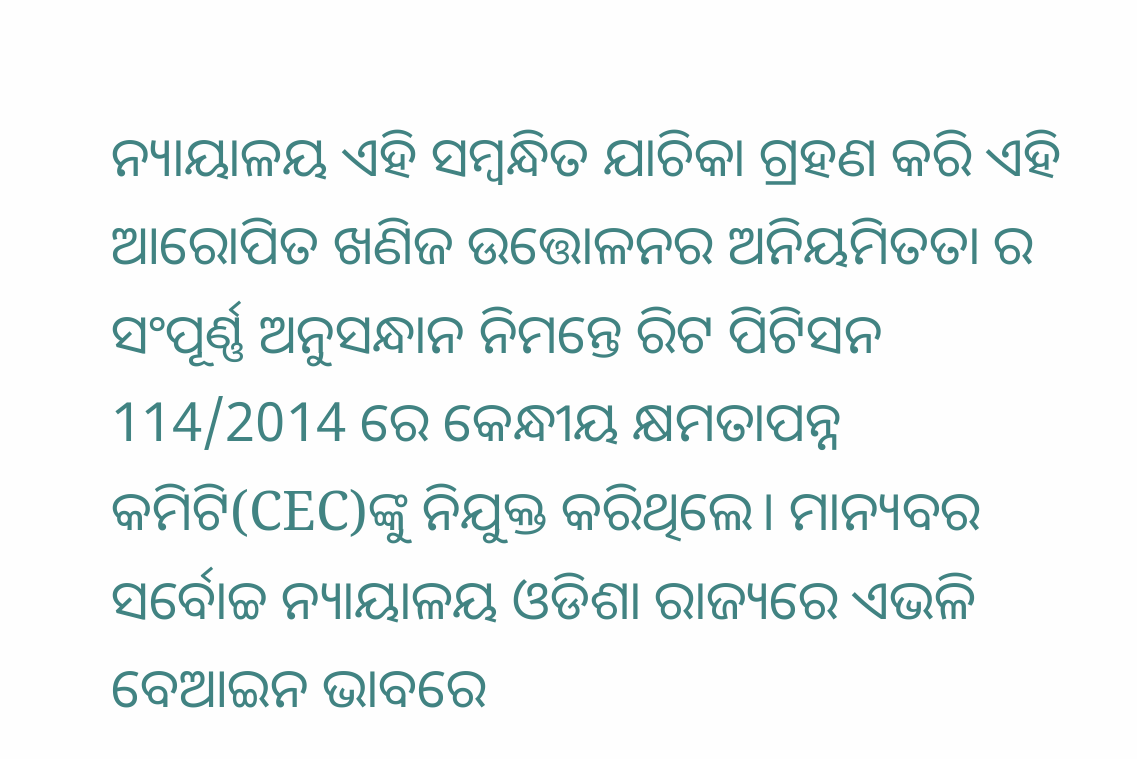ନ୍ୟାୟାଳୟ ଏହି ସମ୍ବନ୍ଧିତ ଯାଚିକା ଗ୍ରହଣ କରି ଏହି ଆରୋପିତ ଖଣିଜ ଉତ୍ତୋଳନର ଅନିୟମିତତା ର ସଂପୂର୍ଣ୍ଣ ଅନୁସନ୍ଧାନ ନିମନ୍ତେ ରିଟ ପିଟିସନ 114/2014 ରେ କେନ୍ଧୀୟ କ୍ଷମତାପନ୍ନ କମିଟି(CEC)ଙ୍କୁ ନିଯୁକ୍ତ କରିଥିଲେ। ମାନ୍ୟବର ସର୍ବୋଚ୍ଚ ନ୍ୟାୟାଳୟ ଓଡିଶା ରାଜ୍ୟରେ ଏଭଳି ବେଆଇନ ଭାବରେ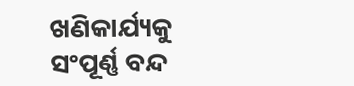ଖଣିକାର୍ଯ୍ୟକୁ ସଂପୂର୍ଣ୍ଣ ବନ୍ଦ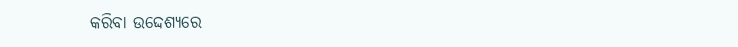କରିବା ଉଦ୍ଦେଶ୍ୟରେ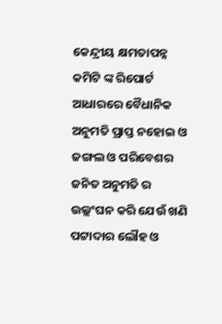କେନ୍ଦ୍ରୀୟ କ୍ଷମତାପନ୍ନ କମିଟି ଙ୍କ ରିପୋର୍ଟ ଆଧାରରେ ବୈଧାନିକ ଅନୁମତି ପ୍ରାପ୍ତ ନହୋଇ ଓ ଜଙ୍ଗଲ ଓ ପରିବେଶର ଜନିତ ଅନୁମତି ର ଉଲ୍ଲଂଘନ କରି ଯେଉଁ ଖଣି ପଟ୍ଟାଦାର ଲୌହ ଓ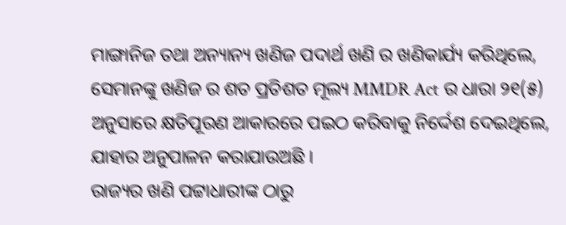ମାଙ୍ଗାନିଜ ତଥା ଅନ୍ୟାନ୍ୟ ଖଣିଜ ପଦାର୍ଥ ଖଣି ର ଖଣିକାର୍ଯ୍ୟ କରିଥିଲେ, ସେମାନଙ୍କୁ ଖଣିଜ ର ଶତ ପ୍ରତିଶତ ମୂଲ୍ୟ MMDR Act ର ଧାରା ୨୧(୫) ଅନୁସାରେ କ୍ଷତିପୂରଣ ଆକାରରେ ପଇଠ କରିବାକୁ ନିର୍ଦ୍ଦେଶ ଦେଇଥିଲେ, ଯାହାର ଅନୁପାଳନ କରାଯାଉଅଛି ।
ରାଜ୍ୟର ଖଣି ପଟ୍ଟାଧାରୀଙ୍କ ଠାରୁ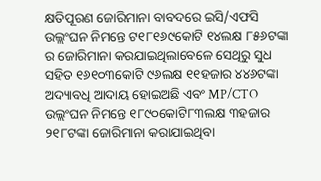କ୍ଷତିପୂରଣ ଜୋରିମାନା ବାବଦରେ ଇସି/ଏଫସି ଉଲ୍ଲଂଘନ ନିମନ୍ତେ ଟ୧୮୧୬୯କୋଟି ୧୪ଲକ୍ଷ ୮୫୬ଟଙ୍କା ର ଜୋରିମାନା କରଯାଇଥିଲାବେଳେ ସେଥିରୁ ସୁଧ ସହିତ ୧୬୧୦୩କୋଟି ୯୬ଲକ୍ଷ ୧୧ହଜାର ୪୪୬ଟଙ୍କା ଅଦ୍ୟାବଧି ଆଦାୟ ହୋଇଅଛି ଏବଂ MP/CTO ଉଲ୍ଲଂଘନ ନିମନ୍ତେ ୧୮୯୦କୋଟି୮୩ଲକ୍ଷ ୩ହଜାର ୨୧୮ଟଙ୍କା ଜୋରିମାନା କରାଯାଇଥିବା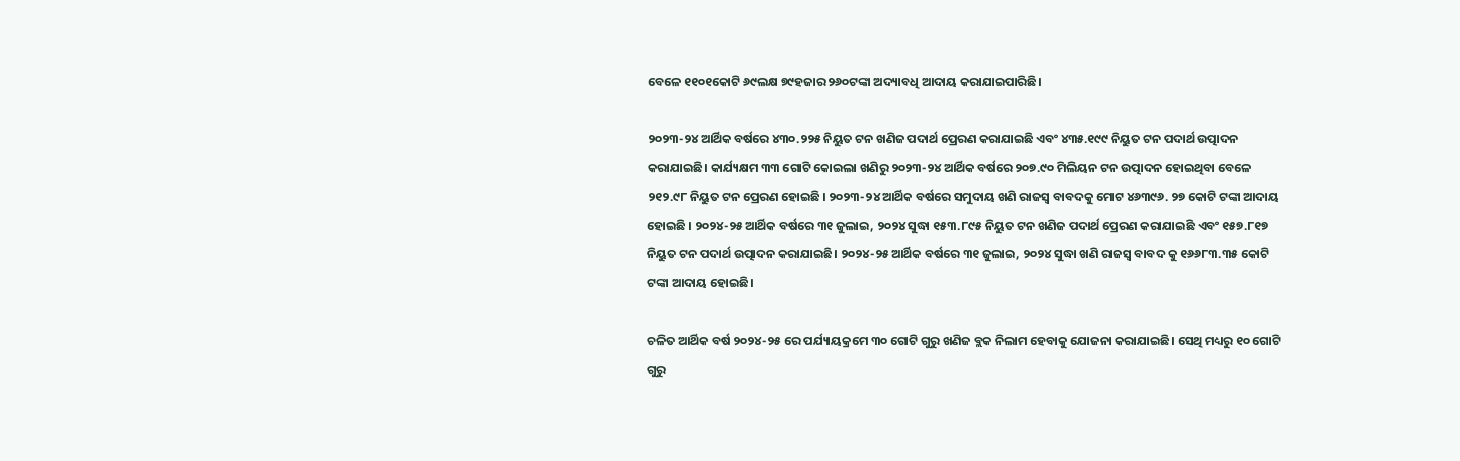ବେଳେ ୧୧୦୧କୋଟି ୬୯ଲକ୍ଷ ୭୯ହଜାର ୨୬୦ଟଙ୍କା ଅଦ୍ୟାବଧି ଆଦାୟ କରାଯାଇପାରିଛି।

୨୦୨୩-୨୪ ଆର୍ଥିକ ବର୍ଷରେ ୪୩୦.୨୨୫ ନିୟୁତ ଟନ ଖଣିଜ ପଦାର୍ଥ ପ୍ରେରଣ କରାଯାଇଛି ଏବଂ ୪୩୫.୧୯୯ ନିୟୁତ ଟନ ପଦାର୍ଥ ଉତ୍ପାଦନ କରାଯାଇଛି। କାର୍ଯ୍ୟକ୍ଷମ ୩୩ ଗୋଟି କୋଇଲା ଖଣିରୁ ୨୦୨୩-୨୪ ଆର୍ଥିକ ବର୍ଷରେ ୨୦୭.୯୦ ମିଲିୟନ ଟନ ଉତ୍ପାଦନ ହୋଇଥିବା ବେଳେ ୨୧୨.୯୮ ନିୟୁତ ଟନ ପ୍ରେରଣ ହୋଇଛି । ୨୦୨୩-୨୪ ଆର୍ଥିକ ବର୍ଷରେ ସମୁଦାୟ ଖଣି ରାଜସ୍ୱ ବାବଦକୁ ମୋଟ ୪୬୩୯୬. ୨୭ କୋଟି ଟଙ୍କା ଆଦାୟ ହୋଇଛି । ୨୦୨୪-୨୫ ଆର୍ଥିକ ବର୍ଷରେ ୩୧ ଜୁଲାଇ, ୨୦୨୪ ସୁଦ୍ଧା ୧୫୩.୮୯୫ ନିୟୁତ ଟନ ଖଣିଜ ପଦାର୍ଥ ପ୍ରେରଣ କରାଯାଇଛି ଏବଂ ୧୫୭.୮୧୭ ନିୟୁତ ଟନ ପଦାର୍ଥ ଉତ୍ପାଦନ କରାଯାଇଛି। ୨୦୨୪-୨୫ ଆର୍ଥିକ ବର୍ଷରେ ୩୧ ଜୁଲାଇ, ୨୦୨୪ ସୁଦ୍ଧା ଖଣି ରାଜସ୍ୱ ବାବଦ କୁ ୧୬୬୮୩.୩୫ କୋଟି ଟଙ୍କା ଆଦାୟ ହୋଇଛି।

ଚଳିତ ଆର୍ଥିକ ବର୍ଷ ୨୦୨୪-୨୫ ରେ ପର୍ଯ୍ୟାୟକ୍ରମେ ୩୦ ଗୋଟି ଗୁରୁ ଖଣିଜ ବ୍ଲକ ନିଲାମ ହେବାକୁ ଯୋଜନା କରାଯାଇଛି। ସେଥି ମଧ୍ୟରୁ ୧୦ ଗୋଟି ଗୁରୁ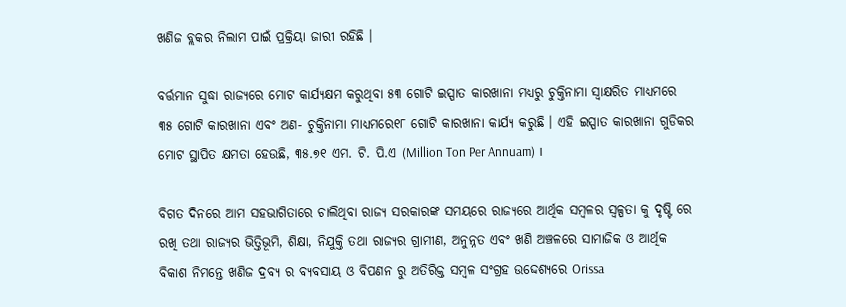ଖଣିଜ ବ୍ଲକର ନିଲାମ ପାଇଁ ପ୍ରକ୍ରିୟା ଜାରୀ ରହିଛି ।

ବର୍ତ୍ତମାନ ସୁଦ୍ଧା ରାଜ୍ୟରେ ମୋଟ କାର୍ଯ୍ୟକ୍ଷମ କରୁଥିବା ୫୩ ଗୋଟି ଇସ୍ପାତ କାରଖାନା ମଧ୍ୟରୁ ଚୁକ୍ତିନାମା ସ୍ବାକ୍ଷରିତ ମାଧ୍ୟମରେ ୩୫ ଗୋଟି କାରଖାନା ଏବଂ ଅଣ- ଚୁକ୍ତିନାମା ମାଧ୍ୟମରେ୧୮ ଗୋଟି କାରଖାନା କାର୍ଯ୍ୟ କରୁଛି । ଏହି ଇସ୍ପାତ କାରଖାନା ଗୁଡିକର ମୋଟ ସ୍ଥାପିତ କ୍ଷମତା ହେଉଛି, ୩୫.୭୧ ଏମ. ଟି. ପି.ଏ (Million Ton Per Annuam) ।

ବିଗତ ଦିନରେ ଆମ ସହଭାଗିତାରେ ଚାଲିଥିବା ରାଜ୍ୟ ସରକାରଙ୍କ ସମୟରେ ରାଜ୍ୟରେ ଆର୍ଥିକ ସମ୍ବଳର ସ୍ୱଳ୍ପତା କୁ ଦୃଷ୍ଟି ରେ ରଖି ତଥା ରାଜ୍ୟର ଭିତ୍ତିଭୂମି, ଶିକ୍ଷା, ନିଯୁକ୍ତି ତଥା ରାଜ୍ୟର ଗ୍ରାମୀଣ, ଅନୁନ୍ନତ ଏବଂ ଖଣି ଅଞ୍ଚଳରେ ସାମାଜିକ ଓ ଆର୍ଥିକ ବିକାଶ ନିମନ୍ତେ ଖଣିଜ ଦ୍ରବ୍ୟ ର ବ୍ୟବସାୟ ଓ ବିପଣନ ରୁ ଅତିରିକ୍ତ ସମ୍ବଳ ସଂଗ୍ରହ ଉଦ୍ଦେଶ୍ୟରେ Orissa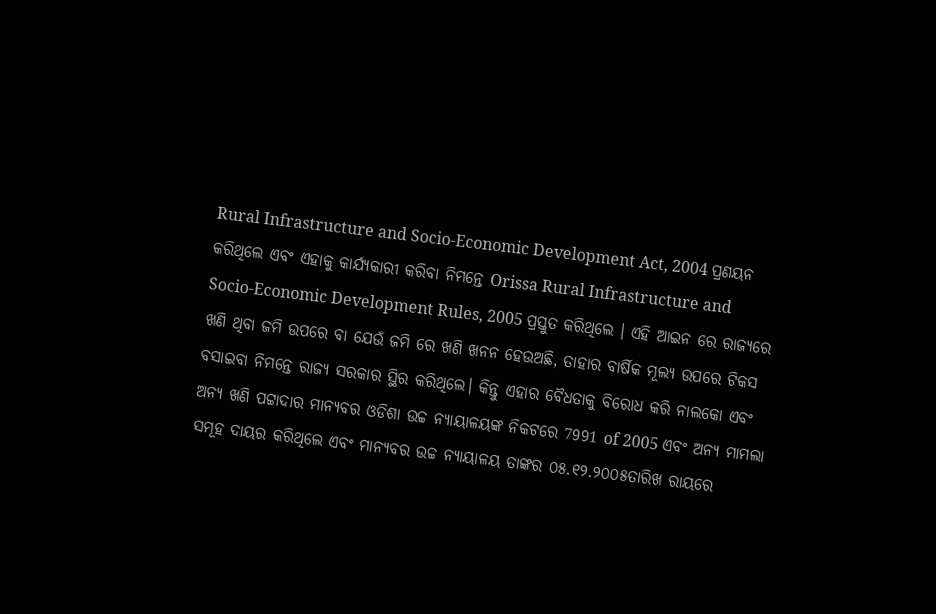Rural Infrastructure and Socio-Economic Development Act, 2004 ପ୍ରଣୟନ କରିଥିଲେ ଏବଂ ଏହାକୁ କାର୍ଯ୍ୟକାରୀ କରିବା ନିମନ୍ତେ Orissa Rural Infrastructure and Socio-Economic Development Rules, 2005 ପ୍ରସ୍ତୁତ କରିଥିଲେ । ଏହି ଆଇନ ରେ ରାଜ୍ୟରେ ଖଣି ଥିବା ଜମି ଉପରେ ବା ଯେଉଁ ଜମି ରେ ଖଣି ଖନନ ହେଉଅଛି, ତାହାର ବାର୍ଷିକ ମୂଲ୍ୟ ଉପରେ ଟିକସ ବସାଇବା ନିମନ୍ତେ ରାଜ୍ୟ ସରକାର ସ୍ଥିର କରିଥିଲେ। କିନ୍ତୁ ଏହାର ବୈଧତାକୁ ବିରୋଧ କରି ନାଲକୋ ଏବଂ ଅନ୍ୟ ଖଣି ପଟ୍ଟାଦାର ମାନ୍ୟବର ଓଡିଶା ଉଚ୍ଚ ନ୍ୟାୟାଳୟଙ୍କ ନିକଟରେ 7991 of 2005 ଏବଂ ଅନ୍ୟ ମାମଲା ସମୂହ ଦାୟର କରିଥିଲେ ଏବଂ ମାନ୍ୟବର ଉଚ୍ଚ ନ୍ୟାୟାଳୟ ତାଙ୍କର ୦୫.୧୨.୨୦୦୫ତାରିଖ ରାୟରେ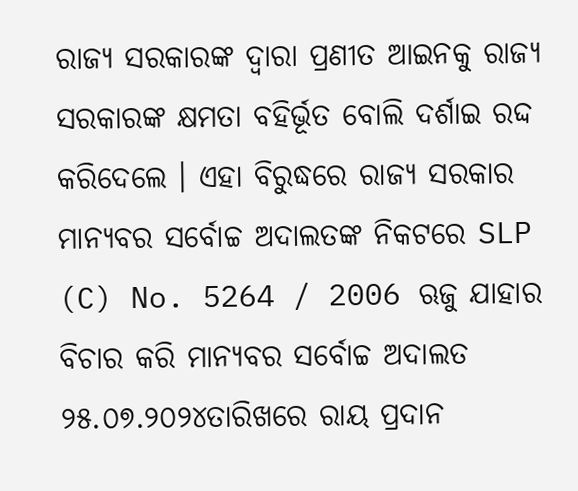ରାଜ୍ୟ ସରକାରଙ୍କ ଦ୍ଵାରା ପ୍ରଣୀତ ଆଇନକୁ ରାଜ୍ୟ ସରକାରଙ୍କ କ୍ଷମତା ବହିର୍ଭୂତ ବୋଲି ଦର୍ଶାଇ ରଦ୍ଦ କରିଦେଲେ । ଏହା ବିରୁଦ୍ଧରେ ରାଜ୍ୟ ସରକାର ମାନ୍ୟବର ସର୍ବୋଚ୍ଚ ଅଦାଲତଙ୍କ ନିକଟରେ SLP (C) No. 5264 / 2006 ଋଜୁ ଯାହାର ବିଚାର କରି ମାନ୍ୟବର ସର୍ବୋଚ୍ଚ ଅଦାଲତ ୨୫.୦୭.୨୦୨୪ତାରିଖରେ ରାୟ ପ୍ରଦାନ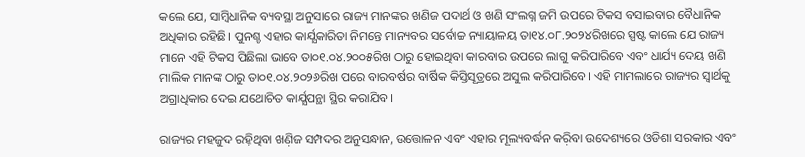କଲେ ଯେ, ସାମ୍ବିଧାନିକ ବ୍ୟବସ୍ଥା ଅନୁସାରେ ରାଜ୍ୟ ମାନଙ୍କର ଖଣିଜ ପଦାର୍ଥ ଓ ଖଣି ସଂଲଗ୍ନ ଜମି ଉପରେ ଟିକସ ବସାଇବାର ବୈଧାନିକ ଅଧିକାର ରହିଛି। ପୁନଶ୍ଚ ଏହାର କାର୍ଯ୍ଯକାରିତା ନିମନ୍ତେ ମାନ୍ୟବର ସର୍ବୋଚ୍ଚ ନ୍ୟାୟାଳୟ ତା୧୪.୦୮.୨୦୨୪ରିଖରେ ସ୍ପଷ୍ଟ କାଲେ ଯେ ରାଜ୍ୟ ମାନେ ଏହି ଟିକସ ପିଛିଲା ଭାବେ ତା୦୧.୦୪.୨୦୦୫ରିଖ ଠାରୁ ହୋଇଥିବା କାରବାର ଉପରେ ଲାଗୁ କରିପାରିବେ ଏବଂ ଧାର୍ଯ୍ୟ ଦେୟ ଖଣି ମାଲିକ ମାନଙ୍କ ଠାରୁ ତା୦୧.୦୪.୨୦୨୬ରିଖ ପରେ ବାରବର୍ଷର ବାର୍ଷିକ କିସ୍ତିସୂତ୍ରରେ ଅସୁଲ କରିପାରିବେ। ଏହି ମାମଲାରେ ରାଜ୍ୟର ସ୍ବାର୍ଥକୁ ଅଗ୍ରାଧିକାର ଦେଇ ଯଥୋଚିତ କାର୍ଯ୍ଯପନ୍ଥା ସ୍ଥିର କରାଯିବ।

ରାଜ୍ୟର ମହଜୁଦ ରହ଼ିଥିବା ଖଣ଼ିଜ ସମ୍ପଦର ଅନୁସନ୍ଧାନ, ଉତ୍ତୋଳନ ଏବଂ ଏହାର ମୂଲ୍ୟବର୍ଦ୍ଧନ କର଼ିବା ଉଦେଶ୍ୟରେ ଓଡିଶା ସରକାର ଏବଂ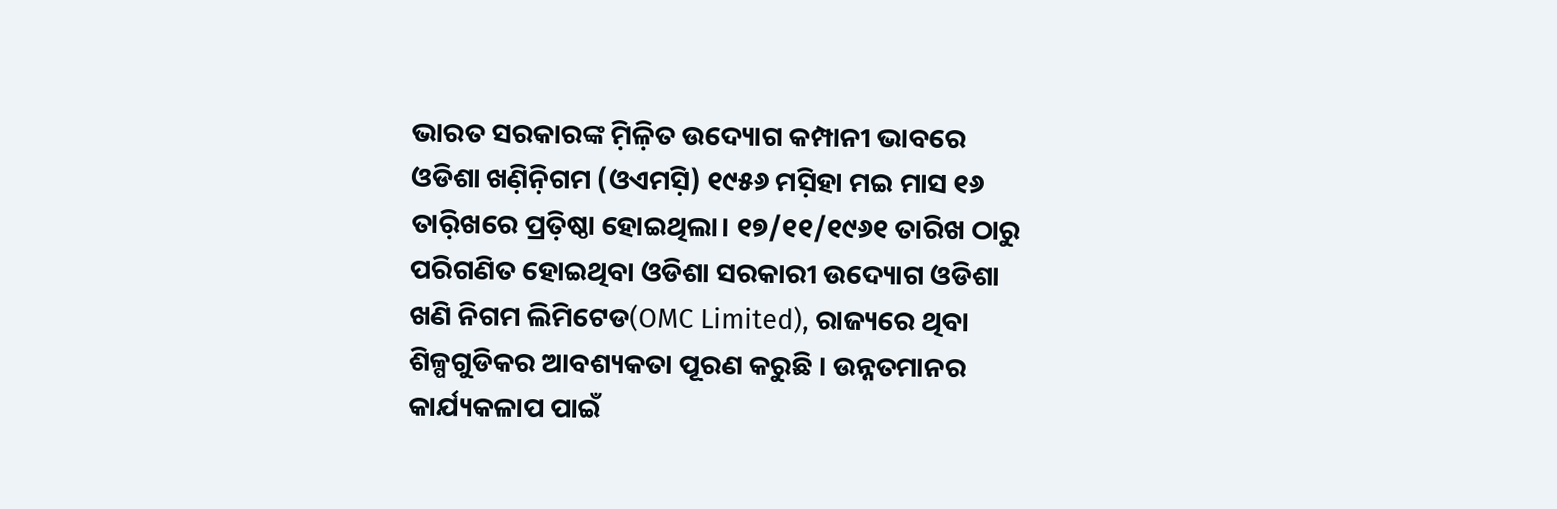ଭାରତ ସରକାରଙ୍କ ମ଼ିଳ଼ିତ ଉଦ୍ୟୋଗ କମ୍ପାନୀ ଭାବରେ ଓଡିଶା ଖଣ଼ିନ଼ିଗମ (ଓଏମସ଼ି) ୧୯୫୬ ମସ଼ିହା ମଇ ମାସ ୧୬ ତାର଼ିଖରେ ପ୍ରତ଼ିଷ୍ଠା ହୋଇଥିଲା। ୧୭/୧୧/୧୯୬୧ ତାରିଖ ଠାରୁ ପରିଗଣିତ ହୋଇଥିବା ଓଡିଶା ସରକାରୀ ଉଦ୍ୟୋଗ ଓଡିଶା ଖଣି ନିଗମ ଲିମିଟେଡ(OMC Limited), ରାଜ୍ୟରେ ଥିବା ଶିଳ୍ପଗୁଡିକର ଆବଶ୍ୟକତା ପୂରଣ କରୁଛି । ଉନ୍ନତମାନର କାର୍ଯ୍ୟକଳାପ ପାଇଁ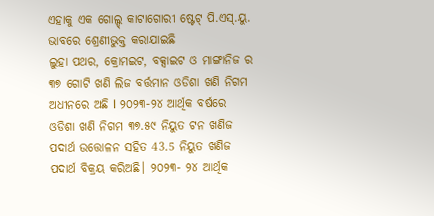ଏହାକୁ ଏକ ଗୋଲ୍ଡ୍ କାଟାଗୋରୀ ଷ୍ଟେଟ୍ ପି.ଏସ୍.ୟୁ. ଭାବରେ ଶ୍ରେଣୀଭୁକ୍ତ କରାଯାଇଛି
ଲୁହା ପଥର, କ୍ରୋମଇଟ, ବକ୍ସାଇଟ ଓ ମାଙ୍ଗାନିଜ ର ୩୭ ଗୋଟି ଖଣି ଲିଜ ବର୍ତ୍ତମାନ ଓଡିଶା ଖଣି ନିଗମ ଅଧୀନରେ ଅଛି l ୨୦୨୩-୨୪ ଆର୍ଥିକ ବର୍ଷରେ ଓଡିଶା ଖଣି ନିଗମ ୩୭.୫୯ ନିୟୁତ ଟନ ଖଣିଜ ପଦାର୍ଥ ଉତ୍ତୋଳନ ସହିତ 43.5 ନିୟୁତ ଖଣିଜ ପଦାର୍ଥ ବିକ୍ରୟ କରିଅଛି। ୨୦୨୩- ୨୪ ଆର୍ଥିକ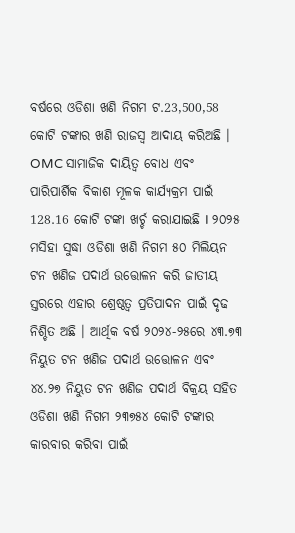ବର୍ଷରେ ଓଡିଶା ଖଣି ନିଗମ ଟ.23,500,58 କୋଟି ଟଙ୍କାର ଖଣି ରାଜସ୍ୱ ଆଦାୟ କରିଅଛି । OMC ସାମାଜିକ ଦାୟିତ୍ୱ ବୋଧ ଏବଂ ପାରିପାର୍ଶିକ ବିକାଶ ମୂଳକ କାର୍ଯ୍ୟକ୍ରମ ପାଇଁ 128.16 କୋଟି ଟଙ୍କା ଖର୍ଚ୍ଚ କରାଯାଇଛି I ୨୦୨୫ ମସିହା ସୁଦ୍ଧା ଓଡିଶା ଖଣି ନିଗମ ୫୦ ମିଲିୟନ ଟନ ଖଣିଜ ପଦାର୍ଥ ଉତ୍ତୋଳନ କରି ଜାତୀୟ ସ୍ତରରେ ଏହାର ଶ୍ରେଷ୍ଠତ୍ଵ ପ୍ରତିପାଦନ ପାଇଁ ଦୃଢ ନିଶ୍ଚିତ ଅଛି । ଆର୍ଥିକ ବର୍ଷ ୨୦୨୪-୨୫ରେ ୪୩.୭୩ ନିୟୁତ ଟନ ଖଣିଜ ପଦାର୍ଥ ଉତ୍ତୋଳନ ଏବଂ ୪୪.୨୭ ନିୟୁତ ଟନ ଖଣିଜ ପଦାର୍ଥ ବିକ୍ରୟ ସହିତ ଓଡିଶା ଖଣି ନିଗମ ୨୩୭୫୪ କୋଟି ଟଙ୍କାର କାରବାର କରିବା ପାଇଁ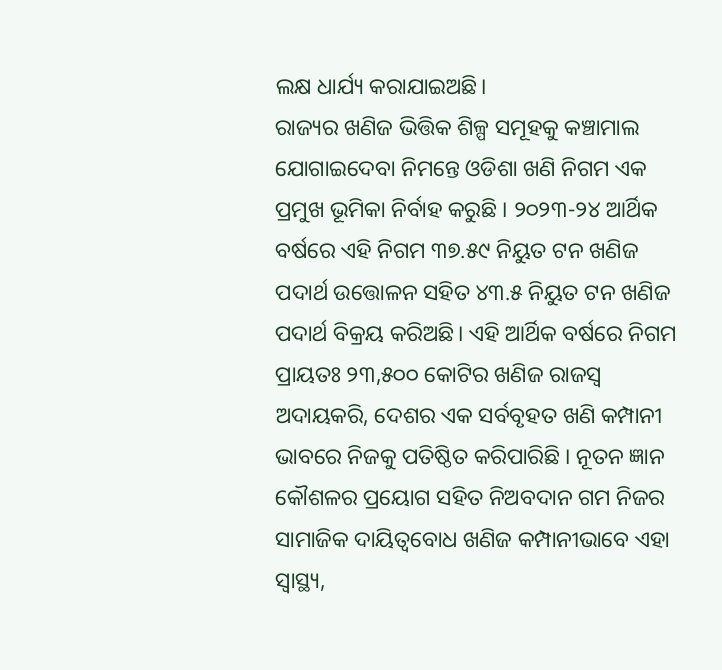ଲକ୍ଷ ଧାର୍ଯ୍ୟ କରାଯାଇଅଛି।
ରାଜ୍ୟର ଖଣିଜ ଭିତ୍ତିକ ଶିଳ୍ପ ସମୂହକୁ କଞ୍ଚାମାଲ ଯୋଗାଇଦେବା ନିମନ୍ତେ ଓଡିଶା ଖଣି ନିଗମ ଏକ ପ୍ରମୁଖ ଭୂମିକା ନିର୍ବାହ କରୁଛି । ୨୦୨୩-୨୪ ଆର୍ଥିକ ବର୍ଷରେ ଏହି ନିଗମ ୩୭.୫୯ ନିୟୁତ ଟନ ଖଣିଜ ପଦାର୍ଥ ଉତ୍ତୋଳନ ସହିତ ୪୩.୫ ନିୟୁତ ଟନ ଖଣିଜ ପଦାର୍ଥ ବିକ୍ରୟ କରିଅଛି। ଏହି ଆର୍ଥିକ ବର୍ଷରେ ନିଗମ ପ୍ରାୟତଃ ୨୩,୫୦୦ କୋଟିର ଖଣିଜ ରାଜସ୍ୱ ଅଦାୟକରି, ଦେଶର ଏକ ସର୍ବବୃହତ ଖଣି କମ୍ପାନୀ ଭାବରେ ନିଜକୁ ପତିଷ୍ଠିତ କରିପାରିଛି । ନୂତନ ଜ୍ଞାନ କୌଶଳର ପ୍ରୟୋଗ ସହିତ ନିଅବଦାନ ଗମ ନିଜର ସାମାଜିକ ଦାୟିତ୍ୱବୋଧ ଖଣିଜ କମ୍ପାନୀଭାବେ ଏହା ସ୍ୱାସ୍ଥ୍ୟ,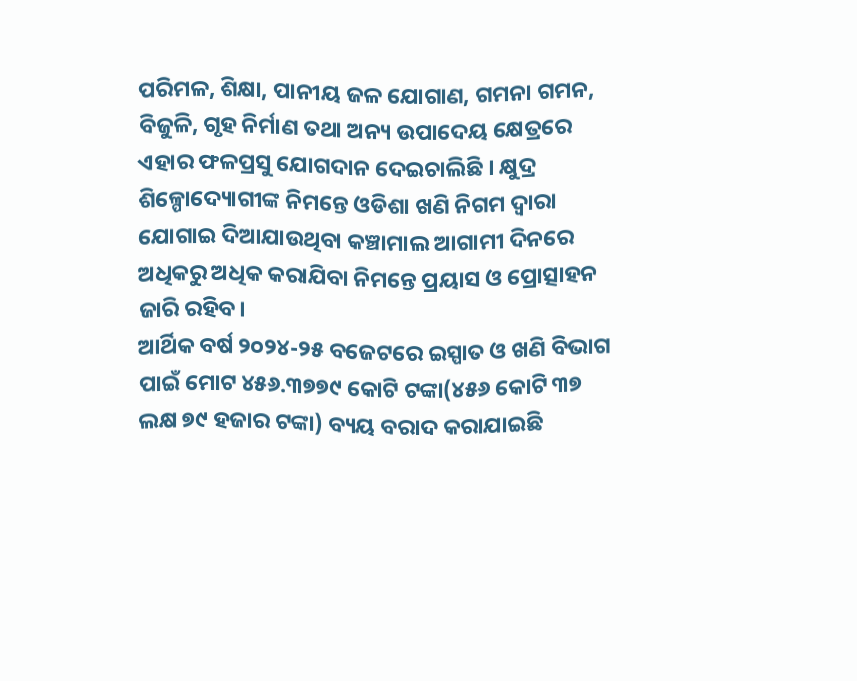ପରିମଳ, ଶିକ୍ଷା, ପାନୀୟ ଜଳ ଯୋଗାଣ, ଗମନା ଗମନ, ବିଜୁଳି, ଗୃହ ନିର୍ମାଣ ତଥା ଅନ୍ୟ ଉପାଦେୟ କ୍ଷେତ୍ରରେ ଏହାର ଫଳପ୍ରସୁ ଯୋଗଦାନ ଦେଇଚାଲିଛି । କ୍ଷୁଦ୍ର ଶିଳ୍ପୋଦ୍ୟୋଗୀଙ୍କ ନିମନ୍ତେ ଓଡିଶା ଖଣି ନିଗମ ଦ୍ଵାରା ଯୋଗାଇ ଦିଆଯାଉଥିବା କଞ୍ଚାମାଲ ଆଗାମୀ ଦିନରେ ଅଧିକରୁ ଅଧିକ କରାଯିବା ନିମନ୍ତେ ପ୍ରୟାସ ଓ ପ୍ରୋତ୍ସାହନ ଜାରି ରହିବ।
ଆର୍ଥିକ ବର୍ଷ ୨୦୨୪-୨୫ ବଜେଟରେ ଇସ୍ପାତ ଓ ଖଣି ବିଭାଗ ପାଇଁ ମୋଟ ୪୫୬.୩୭୭୯ କୋଟି ଟଙ୍କା(୪୫୬ କୋଟି ୩୭ ଲକ୍ଷ ୭୯ ହଜାର ଟଙ୍କା) ବ୍ୟୟ ବରାଦ କରାଯାଇଛି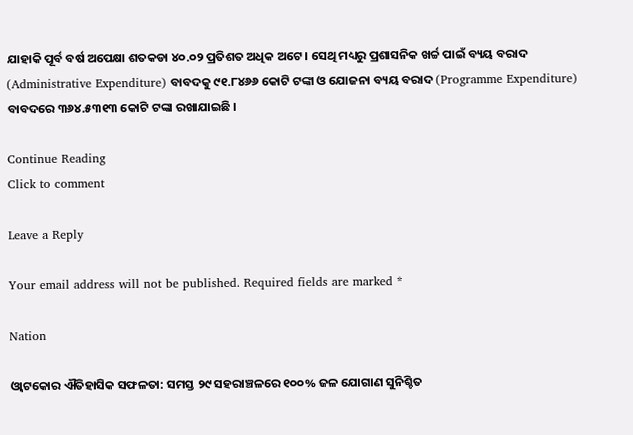ଯାହାକି ପୂର୍ବ ବର୍ଷ ଅପେକ୍ଷା ଶତକଡା ୪୦.୦୨ ପ୍ରତିଶତ ଅଧିକ ଅଟେ । ସେଥି ମଧ୍ୟରୁ ପ୍ରଶାସନିକ ଖର୍ଚ୍ଚ ପାଇଁ ବ୍ୟୟ ବରାଦ (Administrative Expenditure) ବାବଦକୁ ୯୧.୮୪୬୬ କୋଟି ଟଙ୍କା ଓ ଯୋଜନା ବ୍ୟୟ ବରାଦ (Programme Expenditure) ବାବଦରେ ୩୬୪.୫୩୧୩ କୋଟି ଟଙ୍କା ରଖାଯାଇଛି ।

Continue Reading
Click to comment

Leave a Reply

Your email address will not be published. Required fields are marked *

Nation

ଓ୍ବାଟକୋର ଐତିହାସିକ ସଫଳତା: ସମସ୍ତ ୨୯ ସହରାଞ୍ଚଳରେ ୧୦୦% ଜଳ ଯୋଗାଣ ସୁନିଶ୍ଚିତ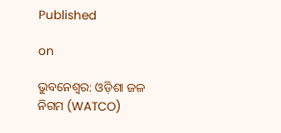Published

on

ଭୁବନେଶ୍ୱର: ଓଡ଼ିଶା ଜଳ ନିଗମ (WATCO)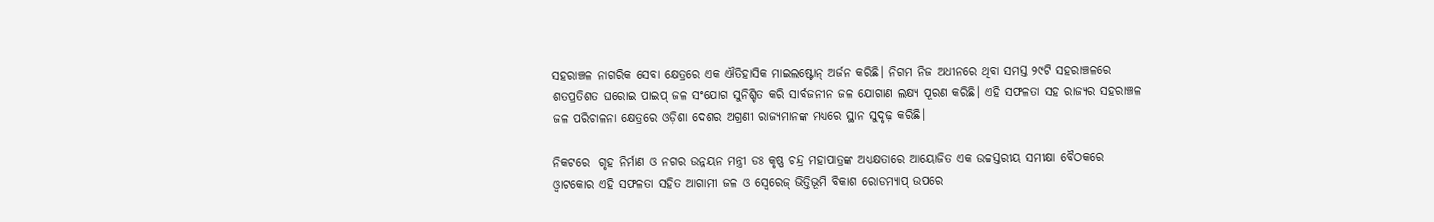ସହରାଞ୍ଚଳ ନାଗରିକ ସେବା କ୍ଷେତ୍ରରେ ଏକ ଐତିହାସିକ ମାଇଲଷ୍ଟୋନ୍ ଅର୍ଜନ କରିଛି। ନିଗମ ନିଜ ଅଧୀନରେ ଥିବା ସମସ୍ତ ୨୯ଟି ସହରାଞ୍ଚଳରେ ଶତପ୍ରତିଶତ ଘରୋଇ ପାଇପ୍ ଜଳ ସଂଯୋଗ ସୁନିଶ୍ଚିତ କରି ସାର୍ବଜନୀନ ଜଳ ଯୋଗାଣ ଲକ୍ଷ୍ୟ ପୂରଣ କରିଛି। ଏହି ସଫଳତା ସହ ରାଜ୍ୟର ସହରାଞ୍ଚଳ ଜଳ ପରିଚାଳନା କ୍ଷେତ୍ରରେ ଓଡ଼ିଶା ଦେଶର ଅଗ୍ରଣୀ ରାଜ୍ୟମାନଙ୍କ ମଧ୍ୟରେ ସ୍ଥାନ ସୁଦୃଢ଼ କରିଛି।

ନିକଟରେ  ଗୃହ ନିର୍ମାଣ ଓ ନଗର ଉନ୍ନୟନ ମନ୍ତ୍ରୀ ଡଃ କୃଷ୍ଣ ଚନ୍ଦ୍ର ମହାପାତ୍ରଙ୍କ ଅଧ୍ୟକ୍ଷତାରେ ଆୟୋଜିତ ଏକ ଉଚ୍ଚସ୍ତରୀୟ ସମୀକ୍ଷା ବୈଠକରେ ଓ୍ବାଟକୋର ଏହି ସଫଳତା ସହିତ ଆଗାମୀ ଜଳ ଓ ସ୍ୱେରେଜ୍ ଭିତ୍ତିଭୂମି ବିକାଶ ରୋଡମ୍ୟାପ୍ ଉପରେ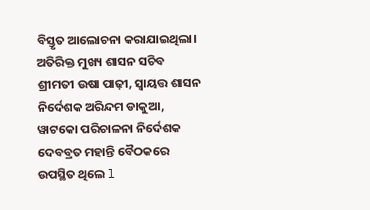ବିସ୍ତୃତ ଆଲୋଚନା କରାଯାଇଥିଲା। ଅତିରିକ୍ତ ମୁଖ୍ୟ ଶାସନ ସଚିବ ଶ୍ରୀମତୀ ଉଷା ପାଢ଼ୀ, ସ୍ୱାୟତ୍ତ ଶାସନ ନିର୍ଦେଶକ ଅରିନ୍ଦମ ଡାକୁଆ, ୱାଟକୋ ପରିଚାଳନା ନିର୍ଦେଶକ ଦେବବ୍ରତ ମହାନ୍ତି ବୈଠକରେ ଉପସ୍ଥିତ ଥିଲେ l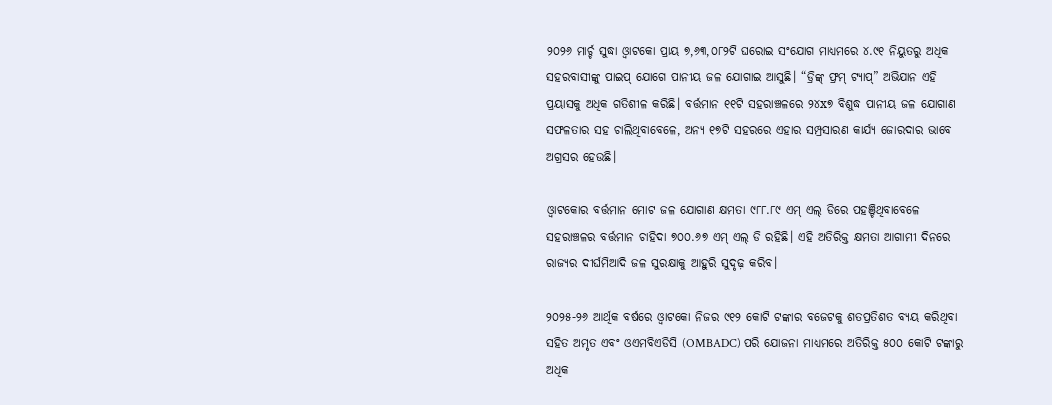୨୦୨୬ ମାର୍ଚ୍ଚ ସୁଦ୍ଧା ଓ୍ବାଟକୋ ପ୍ରାୟ ୭,୬୩,୦୮୨ଟି ଘରୋଇ ସଂଯୋଗ ମାଧ୍ୟମରେ ୪.୯୧ ନିୟୁତରୁ ଅଧିକ ସହରବାସୀଙ୍କୁ ପାଇପ୍ ଯୋଗେ ପାନୀୟ ଜଳ ଯୋଗାଇ ଆସୁଛି। “ଡ୍ରିଙ୍କ୍ ଫ୍ରମ୍ ଟ୍ୟାପ୍” ଅଭିଯାନ ଏହି ପ୍ରୟାସକୁ ଅଧିକ ଗତିଶୀଳ କରିଛି। ବର୍ତ୍ତମାନ ୧୧ଟି ସହରାଞ୍ଚଳରେ ୨୪x୭ ବିଶୁଦ୍ଧ ପାନୀୟ ଜଳ ଯୋଗାଣ ସଫଳତାର ସହ ଚାଲିଥିବାବେଳେ, ଅନ୍ୟ ୧୭ଟି ସହରରେ ଏହାର ସମ୍ପ୍ରସାରଣ କାର୍ଯ୍ୟ ଜୋରଦାର ଭାବେ ଅଗ୍ରସର ହେଉଛି।

ଓ୍ବାଟକୋର ବର୍ତ୍ତମାନ ମୋଟ ଜଳ ଯୋଗାଣ କ୍ଷମତା ୯୮୮.୮୯ ଏମ୍ ଏଲ୍ ଡିରେ ପହଞ୍ଚିଥିବାବେଳେ ସହରାଞ୍ଚଳର ବର୍ତ୍ତମାନ ଚାହିଦା ୭୦୦.୬୭ ଏମ୍ ଏଲ୍ ଡି ରହିଛି। ଏହି ଅତିରିକ୍ତ କ୍ଷମତା ଆଗାମୀ ଦିନରେ ରାଜ୍ୟର ଦୀର୍ଘମିଆଦି ଜଳ ସୁରକ୍ଷାକୁ ଆହୁରି ସୁଦୃଢ଼ କରିବ।

୨୦୨୫-୨୬ ଆର୍ଥିକ ବର୍ଷରେ ଓ୍ବାଟକୋ ନିଜର ୯୧୨ କୋଟି ଟଙ୍କାର ବଜେଟକୁ ଶତପ୍ରତିଶତ ବ୍ୟୟ କରିଥିବା ସହିତ ଅମୃତ ଏବଂ ଓଏମବିଏଡିସି (OMBADC) ପରି ଯୋଜନା ମାଧ୍ୟମରେ ଅତିରିକ୍ତ ୫୦୦ କୋଟି ଟଙ୍କାରୁ ଅଧିକ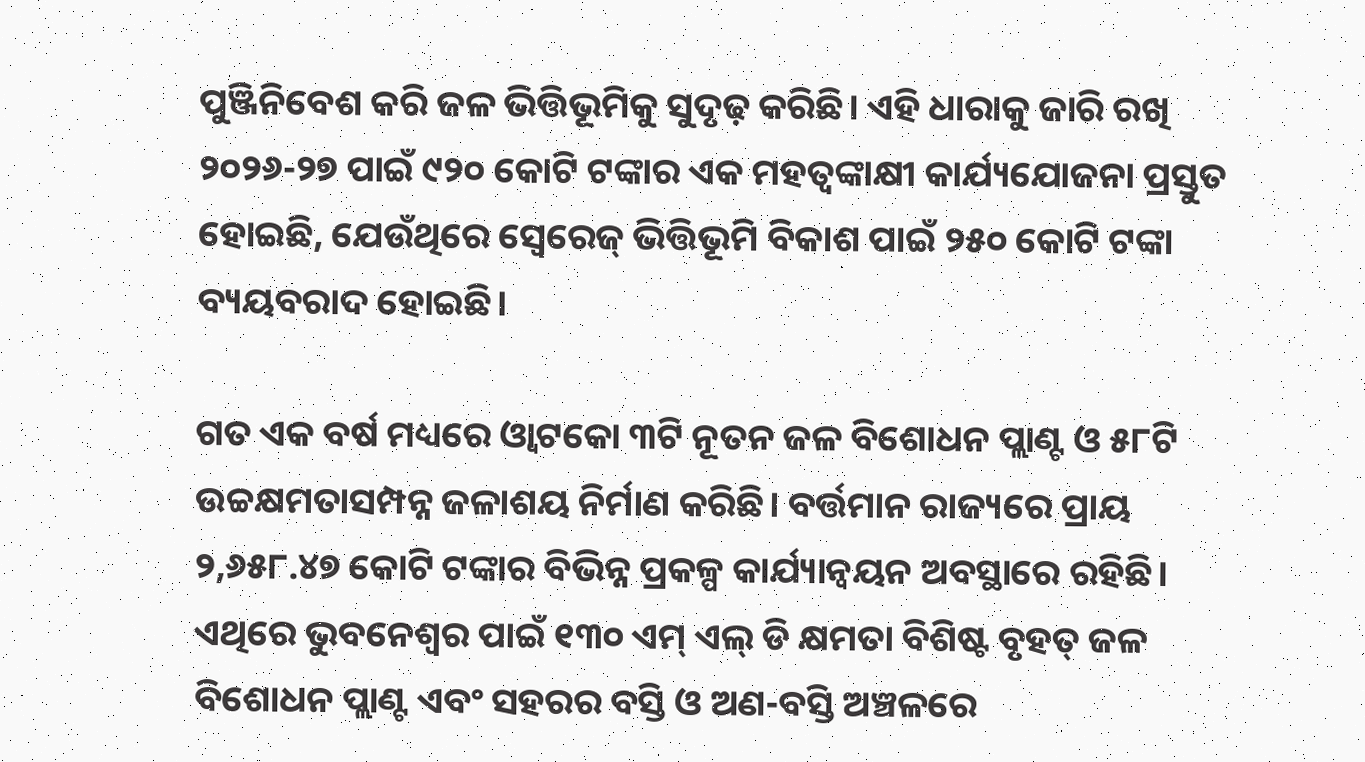ପୁଞ୍ଜିନିବେଶ କରି ଜଳ ଭିତ୍ତିଭୂମିକୁ ସୁଦୃଢ଼ କରିଛି। ଏହି ଧାରାକୁ ଜାରି ରଖି ୨୦୨୬-୨୭ ପାଇଁ ୯୨୦ କୋଟି ଟଙ୍କାର ଏକ ମହତ୍ବଙ୍କାକ୍ଷୀ କାର୍ଯ୍ୟଯୋଜନା ପ୍ରସ୍ତୁତ ହୋଇଛି, ଯେଉଁଥିରେ ସ୍ୱେରେଜ୍ ଭିତ୍ତିଭୂମି ବିକାଶ ପାଇଁ ୨୫୦ କୋଟି ଟଙ୍କା ବ୍ୟୟବରାଦ ହୋଇଛି।

ଗତ ଏକ ବର୍ଷ ମଧ୍ୟରେ ଓ୍ବାଟକୋ ୩ଟି ନୂତନ ଜଳ ବିଶୋଧନ ପ୍ଲାଣ୍ଟ ଓ ୫୮ଟି ଉଚ୍ଚକ୍ଷମତାସମ୍ପନ୍ନ ଜଳାଶୟ ନିର୍ମାଣ କରିଛି। ବର୍ତ୍ତମାନ ରାଜ୍ୟରେ ପ୍ରାୟ ୨,୬୫୮.୪୭ କୋଟି ଟଙ୍କାର ବିଭିନ୍ନ ପ୍ରକଳ୍ପ କାର୍ଯ୍ୟାନ୍ବୟନ ଅବସ୍ଥାରେ ରହିଛି। ଏଥିରେ ଭୁବନେଶ୍ୱର ପାଇଁ ୧୩୦ ଏମ୍ ଏଲ୍ ଡି କ୍ଷମତା ବିଶିଷ୍ଟ ବୃହତ୍ ଜଳ ବିଶୋଧନ ପ୍ଲାଣ୍ଟ ଏବଂ ସହରର ବସ୍ତି ଓ ଅଣ-ବସ୍ତି ଅଞ୍ଚଳରେ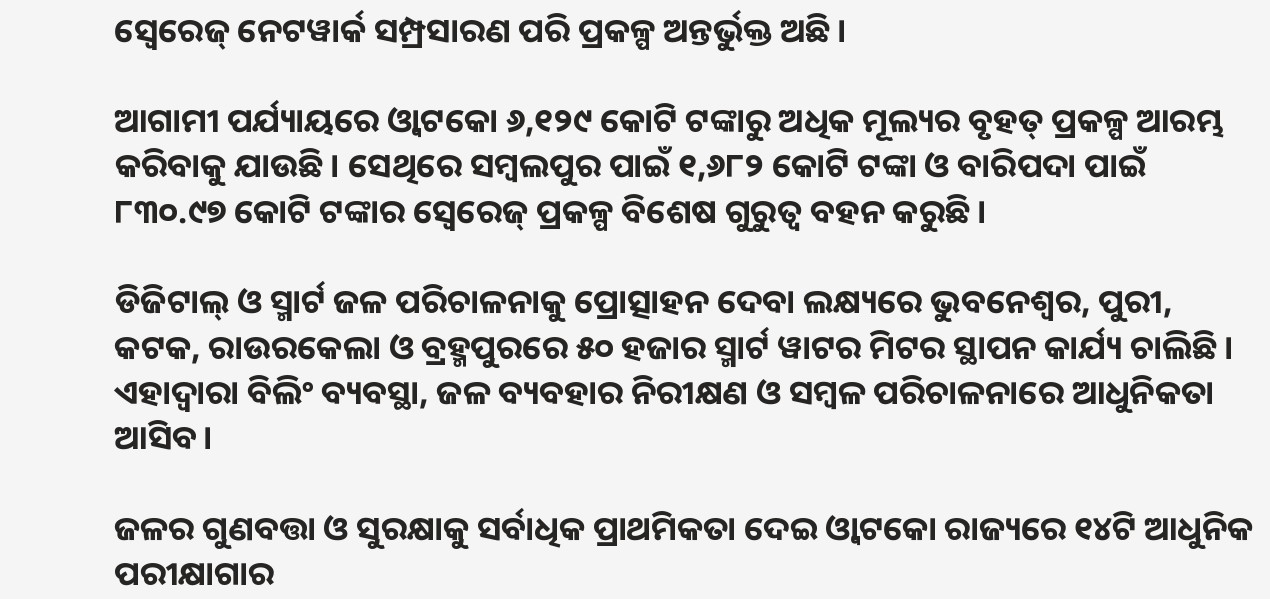ସ୍ୱେରେଜ୍ ନେଟୱାର୍କ ସମ୍ପ୍ରସାରଣ ପରି ପ୍ରକଳ୍ପ ଅନ୍ତର୍ଭୁକ୍ତ ଅଛି।

ଆଗାମୀ ପର୍ଯ୍ୟାୟରେ ଓ୍ବାଟକୋ ୬,୧୨୯ କୋଟି ଟଙ୍କାରୁ ଅଧିକ ମୂଲ୍ୟର ବୃହତ୍ ପ୍ରକଳ୍ପ ଆରମ୍ଭ କରିବାକୁ ଯାଉଛି। ସେଥିରେ ସମ୍ବଲପୁର ପାଇଁ ୧,୬୮୨ କୋଟି ଟଙ୍କା ଓ ବାରିପଦା ପାଇଁ ୮୩୦.୯୭ କୋଟି ଟଙ୍କାର ସ୍ୱେରେଜ୍ ପ୍ରକଳ୍ପ ବିଶେଷ ଗୁରୁତ୍ୱ ବହନ କରୁଛି।

ଡିଜିଟାଲ୍ ଓ ସ୍ମାର୍ଟ ଜଳ ପରିଚାଳନାକୁ ପ୍ରୋତ୍ସାହନ ଦେବା ଲକ୍ଷ୍ୟରେ ଭୁବନେଶ୍ୱର, ପୁରୀ, କଟକ, ରାଉରକେଲା ଓ ବ୍ରହ୍ମପୁରରେ ୫୦ ହଜାର ସ୍ମାର୍ଟ ୱାଟର ମିଟର ସ୍ଥାପନ କାର୍ଯ୍ୟ ଚାଲିଛି। ଏହାଦ୍ୱାରା ବିଲିଂ ବ୍ୟବସ୍ଥା, ଜଳ ବ୍ୟବହାର ନିରୀକ୍ଷଣ ଓ ସମ୍ବଳ ପରିଚାଳନାରେ ଆଧୁନିକତା ଆସିବ।

ଜଳର ଗୁଣବତ୍ତା ଓ ସୁରକ୍ଷାକୁ ସର୍ବାଧିକ ପ୍ରାଥମିକତା ଦେଇ ଓ୍ବାଟକୋ ରାଜ୍ୟରେ ୧୪ଟି ଆଧୁନିକ ପରୀକ୍ଷାଗାର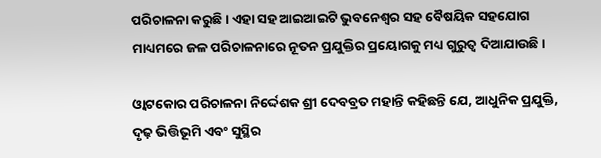ପରିଚାଳନା କରୁଛି। ଏହା ସହ ଆଇଆଇଟି ଭୁବନେଶ୍ୱର ସହ ବୈଷୟିକ ସହଯୋଗ ମାଧ୍ୟମରେ ଜଳ ପରିଚାଳନାରେ ନୂତନ ପ୍ରଯୁକ୍ତିର ପ୍ରୟୋଗକୁ ମଧ୍ୟ ଗୁରୁତ୍ୱ ଦିଆଯାଉଛି।

ଓ୍ବାଟକୋର ପରିଚାଳନା ନିର୍ଦ୍ଦେଶକ ଶ୍ରୀ ଦେବବ୍ରତ ମହାନ୍ତି କହିଛନ୍ତି ଯେ, ଆଧୁନିକ ପ୍ରଯୁକ୍ତି, ଦୃଢ଼ ଭିତ୍ତିଭୂମି ଏବଂ ସୁସ୍ଥିର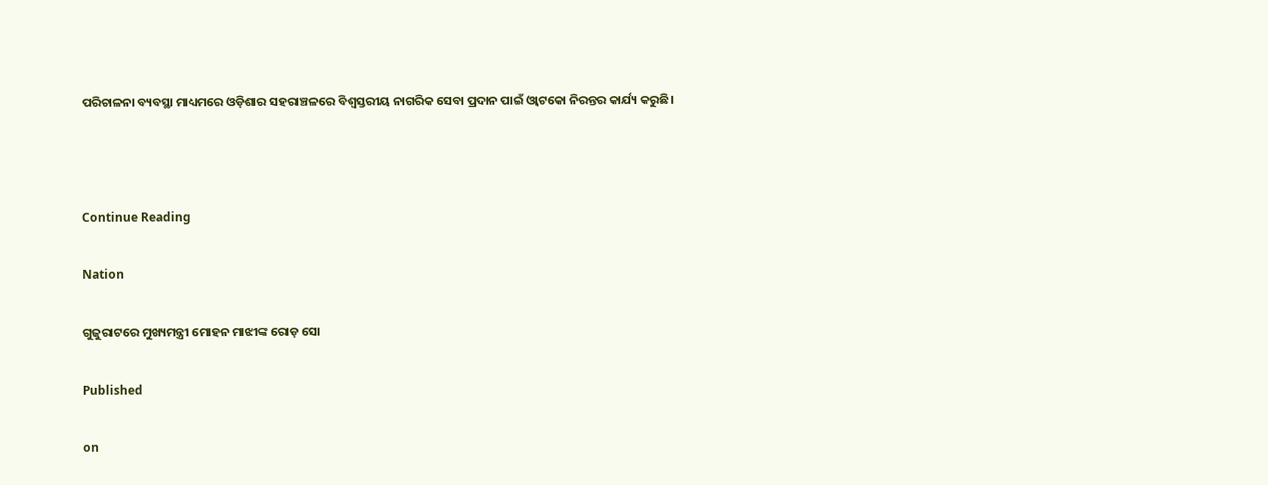ପରିଚାଳନା ବ୍ୟବସ୍ଥା ମାଧ୍ୟମରେ ଓଡ଼ିଶାର ସହରାଞ୍ଚଳରେ ବିଶ୍ୱସ୍ତରୀୟ ନାଗରିକ ସେବା ପ୍ରଦାନ ପାଇଁ ଓ୍ବାଟକୋ ନିରନ୍ତର କାର୍ଯ୍ୟ କରୁଛି।



Continue Reading

Nation

ଗୁଜୁରାଟରେ ମୁଖ୍ୟମନ୍ତ୍ରୀ ମୋହନ ମାଝୀଙ୍କ ରୋଡ଼ ସୋ

Published

on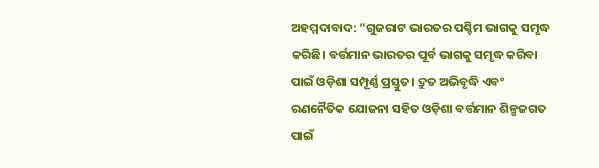ଅହମ୍ମଦାବାଦ: “ଗୁଜରାଟ ଭାରତର ପଶ୍ଚିମ ଭାଗକୁ ସମୃଦ୍ଧ କରିଛି। ବର୍ତ୍ତମାନ ଭାରତର ପୂର୍ବ ଭାଗକୁ ସମୃଦ୍ଧ କରିବା ପାଇଁ ଓଡ଼ିଶା ସମ୍ପୂର୍ଣ୍ଣ ପ୍ରସ୍ତୁତ। ଦ୍ରୁତ ଅଭିବୃଦ୍ଧି ଏବଂ ରଣନୈତିକ ଯୋଜନା ସହିତ ଓଡ଼ିଶା ବର୍ତ୍ତମାନ ଶିଳ୍ପଜଗତ ପାଇଁ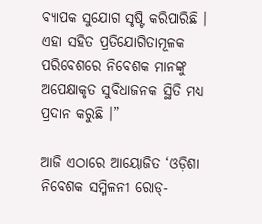ବ୍ୟାପକ ସୁଯୋଗ ସୃଷ୍ଟି କରିପାରିଛି । ଏହା ସହିତ ପ୍ରତିଯୋଗିତାମୂଳକ ପରିବେଶରେ ନିବେଶକ ମାନଙ୍କୁ ଅପେକ୍ଷାକୃତ ସୁବିଧାଜନକ ସ୍ଥିତି ମଧ୍ୟ ପ୍ରଦାନ କରୁଛି ।”

ଆଜି ଏଠାରେ ଆୟୋଜିତ ‘ଓଡ଼ିଶା ନିବେଶକ ସମ୍ମିଳନୀ ରୋଡ୍-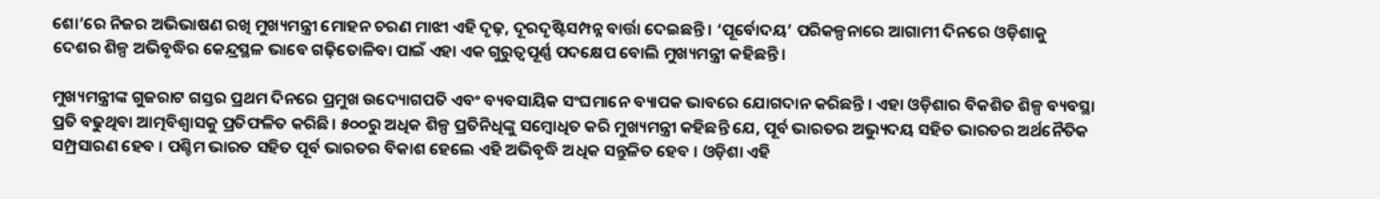ଶୋ’ରେ ନିଜର ଅଭିଭାଷଣ ରଖି ମୁଖ୍ୟମନ୍ତ୍ରୀ ମୋହନ ଚରଣ ମାଝୀ ଏହି ଦୃଢ଼, ଦୂରଦୃଷ୍ଟିସମ୍ପନ୍ନ ବାର୍ତ୍ତା ଦେଇଛନ୍ତି । ‘ପୂର୍ବୋଦୟ’ ପରିକଳ୍ପନାରେ ଆଗାମୀ ଦିନରେ ଓଡ଼ିଶାକୁ ଦେଶର ଶିଳ୍ପ ଅଭିବୃଦ୍ଧିର କେନ୍ଦ୍ରସ୍ଥଳ ଭାବେ ଗଢ଼ିତୋଳିବା ପାଇଁ ଏହା ଏକ ଗୁରୁତ୍ୱପୂର୍ଣ୍ଣ ପଦକ୍ଷେପ ବୋଲି ମୁଖ୍ୟମନ୍ତ୍ରୀ କହିଛନ୍ତି।

ମୁଖ୍ୟମନ୍ତ୍ରୀଙ୍କ ଗୁଜରାଟ ଗସ୍ତର ପ୍ରଥମ ଦିନରେ ପ୍ରମୁଖ ଉଦ୍ୟୋଗପତି ଏବଂ ବ୍ୟବସାୟିକ ସଂଘମାନେ ବ୍ୟାପକ ଭାବରେ ଯୋଗଦାନ କରିଛନ୍ତି । ଏହା ଓଡ଼ିଶାର ବିକଶିତ ଶିଳ୍ପ ବ୍ୟବସ୍ଥା ପ୍ରତି ବଢୁଥିବା ଆତ୍ମବିଶ୍ୱାସକୁ ପ୍ରତିଫଳିତ କରିଛି। ୫୦୦ରୁ ଅଧିକ ଶିଳ୍ପ ପ୍ରତିନିଧିଙ୍କୁ ସମ୍ବୋଧିତ କରି ମୁଖ୍ୟମନ୍ତ୍ରୀ କହିଛନ୍ତି ଯେ, ପୂର୍ବ ଭାରତର ଅଭ୍ୟୁଦୟ ସହିତ ଭାରତର ଅର୍ଥନୈତିକ ସମ୍ପ୍ରସାରଣ ହେବ । ପଶ୍ଚିମ ଭାରତ ସହିତ ପୂର୍ବ ଭାରତର ବିକାଶ ହେଲେ ଏହି ଅଭିବୃଦ୍ଧି ଅଧିକ ସନ୍ତୁଳିତ ହେବ । ଓଡ଼ିଶା ଏହି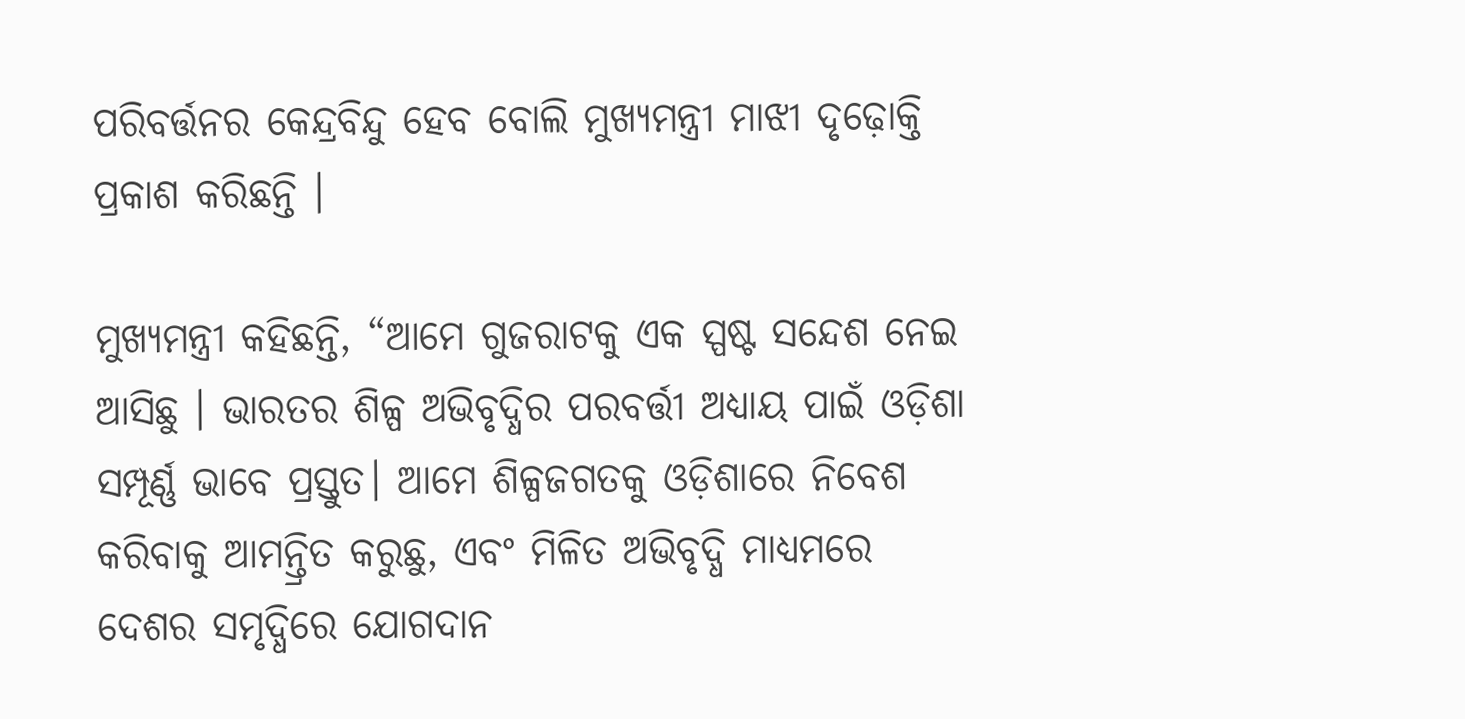ପରିବର୍ତ୍ତନର କେନ୍ଦ୍ରବିନ୍ଦୁ ହେବ ବୋଲି ମୁଖ୍ୟମନ୍ତ୍ରୀ ମାଝୀ ଦୃଢ଼ୋକ୍ତି ପ୍ରକାଶ କରିଛନ୍ତି ।

ମୁଖ୍ୟମନ୍ତ୍ରୀ କହିଛନ୍ତି, “ଆମେ ଗୁଜରାଟକୁ ଏକ ସ୍ପଷ୍ଟ ସନ୍ଦେଶ ନେଇ ଆସିଛୁ । ଭାରତର ଶିଳ୍ପ ଅଭିବୃଦ୍ଧିର ପରବର୍ତ୍ତୀ ଅଧ୍ୟାୟ ପାଇଁ ଓଡ଼ିଶା ସମ୍ପୂର୍ଣ୍ଣ ଭାବେ ପ୍ରସ୍ତୁତ। ଆମେ ଶିଳ୍ପଜଗତକୁ ଓଡ଼ିଶାରେ ନିବେଶ କରିବାକୁ ଆମନ୍ତ୍ରିତ କରୁଛୁ, ଏବଂ ମିଳିତ ଅଭିବୃଦ୍ଧି ମାଧ୍ୟମରେ ଦେଶର ସମୃଦ୍ଧିରେ ଯୋଗଦାନ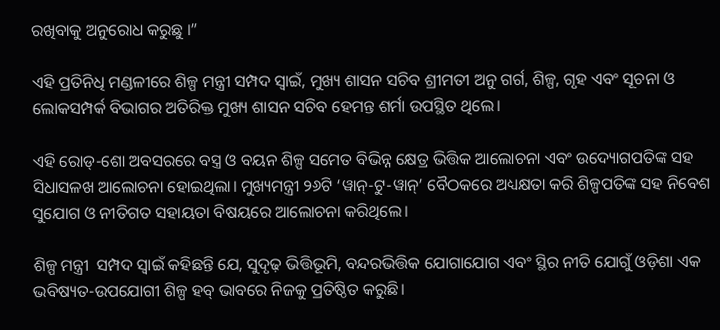ରଖିବାକୁ ଅନୁରୋଧ କରୁଛୁ ।”

ଏହି ପ୍ରତିନିଧି ମଣ୍ଡଳୀରେ ଶିଳ୍ପ ମନ୍ତ୍ରୀ ସମ୍ପଦ ସ୍ୱାଇଁ, ମୁଖ୍ୟ ଶାସନ ସଚିବ ଶ୍ରୀମତୀ ଅନୁ ଗର୍ଗ, ଶିଳ୍ପ, ଗୃହ ଏବଂ ସୂଚନା ଓ ଲୋକସମ୍ପର୍କ ବିଭାଗର ଅତିରିକ୍ତ ମୁଖ୍ୟ ଶାସନ ସଚିବ ହେମନ୍ତ ଶର୍ମା ଉପସ୍ଥିତ ଥିଲେ।

ଏହି ରୋଡ୍-ଶୋ ଅବସରରେ ବସ୍ତ୍ର ଓ ବୟନ ଶିଳ୍ପ ସମେତ ବିଭିନ୍ନ କ୍ଷେତ୍ର ଭିତ୍ତିକ ଆଲୋଚନା ଏବଂ ଉଦ୍ୟୋଗପତିଙ୍କ ସହ ସିଧାସଳଖ ଆଲୋଚନା ହୋଇଥିଲା। ମୁଖ୍ୟମନ୍ତ୍ରୀ ୨୬ଟି ‘ୱାନ୍-ଟୁ-ୱାନ୍’ ବୈଠକରେ ଅଧ୍ୟକ୍ଷତା କରି ଶିଳ୍ପପତିଙ୍କ ସହ ନିବେଶ ସୁଯୋଗ ଓ ନୀତିଗତ ସହାୟତା ବିଷୟରେ ଆଲୋଚନା କରିଥିଲେ।

ଶିଳ୍ପ ମନ୍ତ୍ରୀ  ସମ୍ପଦ ସ୍ୱାଇଁ କହିଛନ୍ତି ଯେ, ସୁଦୃଢ଼ ଭିତ୍ତିଭୂମି, ବନ୍ଦରଭିତ୍ତିକ ଯୋଗାଯୋଗ ଏବଂ ସ୍ଥିର ନୀତି ଯୋଗୁଁ ଓଡ଼ିଶା ଏକ ଭବିଷ୍ୟତ-ଉପଯୋଗୀ ଶିଳ୍ପ ହବ୍ ଭାବରେ ନିଜକୁ ପ୍ରତିଷ୍ଠିତ କରୁଛି।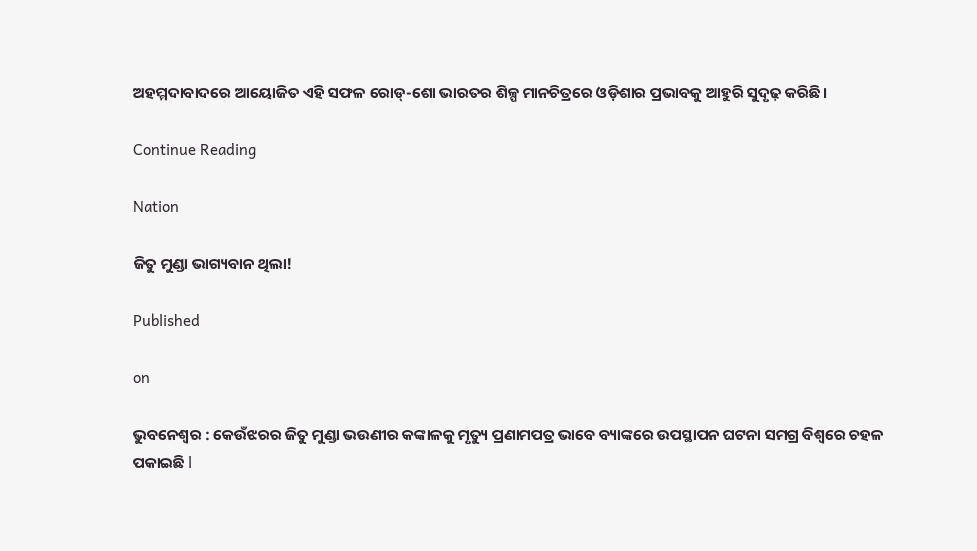ଅହମ୍ମଦାବାଦରେ ଆୟୋଜିତ ଏହି ସଫଳ ରୋଡ୍-ଶୋ ଭାରତର ଶିଳ୍ପ ମାନଚିତ୍ରରେ ଓଡ଼ିଶାର ପ୍ରଭାବକୁ ଆହୁରି ସୁଦୃଢ଼ କରିଛି।

Continue Reading

Nation

ଜିତୁ ମୁଣ୍ଡା ଭାଗ୍ୟବାନ ଥିଲା!

Published

on

ଭୁବନେଶ୍ୱର : କେଉଁଝରର ଜିତୁ ମୁଣ୍ଡା ଭଉଣୀର କଙ୍କାଳକୁ ମୃତ୍ୟୁ ପ୍ରଣାମପତ୍ର ଭାବେ ବ୍ୟାଙ୍କରେ ଉପସ୍ଥାପନ ଘଟନା ସମଗ୍ର ବିଶ୍ୱରେ ଚହଳ ପକାଇଛି l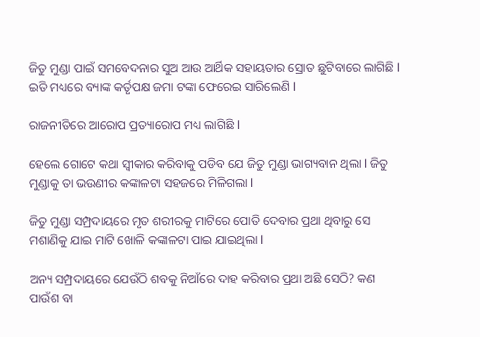ଜିତୁ ମୁଣ୍ଡା ପାଇଁ ସମବେଦନାର ସୁଅ ଆଉ ଆର୍ଥିକ ସହାୟତାର ସ୍ରୋତ ଛୁଟିବାରେ ଲାଗିଛି l ଇତି ମଧ୍ୟରେ ବ୍ୟାଙ୍କ କର୍ତୃପକ୍ଷ ଜମା ଟଙ୍କା ଫେରେଇ ସାରିଲେଣି l

ରାଜନୀତିରେ ଆରୋପ ପ୍ରତ୍ୟାରୋପ ମଧ୍ୟ ଲାଗିଛି l

ହେଲେ ଗୋଟେ କଥା ସ୍ୱୀକାର କରିବାକୁ ପଡିବ ଯେ ଜିତୁ ମୁଣ୍ଡା ଭାଗ୍ୟବାନ ଥିଲା l ଜିତୁ ମୁଣ୍ଡାକୁ ତା ଭଉଣୀର କଙ୍କାଳଟା ସହଜରେ ମିଳିଗଲା l

ଜିତୁ ମୁଣ୍ଡା ସମ୍ପ୍ରଦାୟରେ ମୃତ ଶରୀରକୁ ମାଟିରେ ପୋତି ଦେବାର ପ୍ରଥା ଥିବାରୁ ସେ ମଶାଣିକୁ ଯାଇ ମାଟି ଖୋଳି କଙ୍କାଳଟା ପାଇ ଯାଇଥିଲା l

ଅନ୍ୟ ସମ୍ପ୍ରଦାୟରେ ଯେଉଁଠି ଶବକୁ ନିଆଁରେ ଦାହ କରିବାର ପ୍ରଥା ଅଛି ସେଠି? କଣ ପାଉଁଶ ବା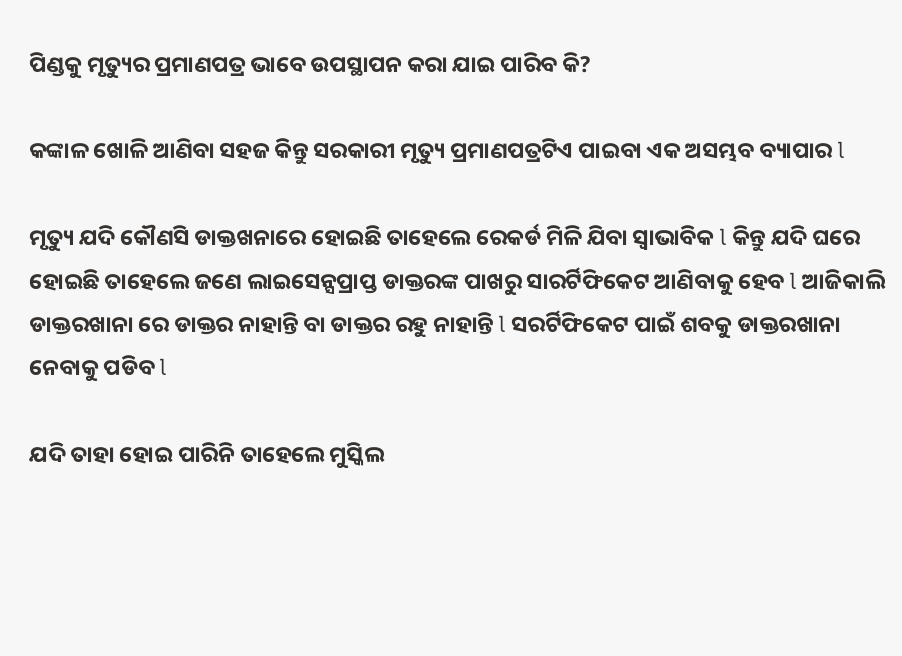ପିଣ୍ଡକୁ ମୃତ୍ୟୁର ପ୍ରମାଣପତ୍ର ଭାବେ ଉପସ୍ଥାପନ କରା ଯାଇ ପାରିବ କି?

କଙ୍କାଳ ଖୋଳି ଆଣିବା ସହଜ କିନ୍ତୁ ସରକାରୀ ମୃତ୍ୟୁ ପ୍ରମାଣପତ୍ରଟିଏ ପାଇବା ଏକ ଅସମ୍ଭବ ବ୍ୟାପାର l

ମୃତ୍ୟୁ ଯଦି କୌଣସି ଡାକ୍ତଖନାରେ ହୋଇଛି ତାହେଲେ ରେକର୍ଡ ମିଳି ଯିବା ସ୍ୱାଭାବିକ l କିନ୍ତୁ ଯଦି ଘରେ ହୋଇଛି ତାହେଲେ ଜଣେ ଲାଇସେନ୍ସପ୍ରାପ୍ତ ଡାକ୍ତରଙ୍କ ପାଖରୁ ସାରର୍ଟିଫିକେଟ ଆଣିବାକୁ ହେବ l ଆଜିକାଲି ଡାକ୍ତରଖାନା ରେ ଡାକ୍ତର ନାହାନ୍ତି ବା ଡାକ୍ତର ରହୁ ନାହାନ୍ତି l ସରର୍ଟିଫିକେଟ ପାଇଁ ଶବକୁ ଡାକ୍ତରଖାନା ନେବାକୁ ପଡିବ l

ଯଦି ତାହା ହୋଇ ପାରିନି ତାହେଲେ ମୁସ୍କିଲ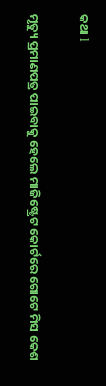କଥା l

ମୃତ୍ୟୁ ପ୍ରମାଣପତ୍ର ପାଇବାକୁ ହେଲେ ମାଜିଷ୍ଟ୍ରେଟ କୋର୍ଟରେ ଗୋଟେ ମିସ କେଶ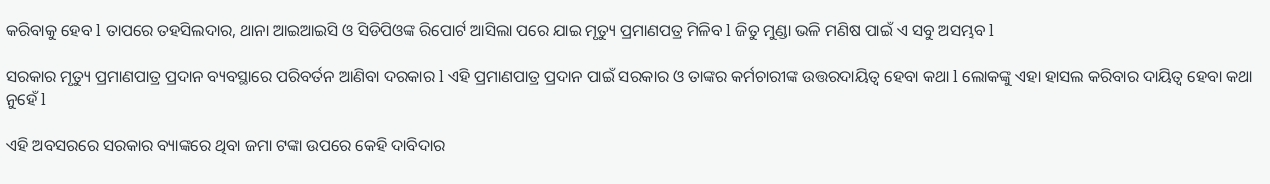କରିବାକୁ ହେବ l ତାପରେ ତହସିଲଦାର, ଥାନା ଆଇଆଇସି ଓ ସିଡିପିଓଙ୍କ ରିପୋର୍ଟ ଆସିଲା ପରେ ଯାଇ ମୃତ୍ୟୁ ପ୍ରମାଣପତ୍ର ମିଳିବ l ଜିତୁ ମୁଣ୍ଡା ଭଳି ମଣିଷ ପାଇଁ ଏ ସବୁ ଅସମ୍ଭବ l

ସରକାର ମୃତ୍ୟୁ ପ୍ରମାଣପାତ୍ର ପ୍ରଦାନ ବ୍ୟବସ୍ଥାରେ ପରିବର୍ତନ ଆଣିବା ଦରକାର l ଏହି ପ୍ରମାଣପାତ୍ର ପ୍ରଦାନ ପାଇଁ ସରକାର ଓ ତାଙ୍କର କର୍ମଚାରୀଙ୍କ ଉତ୍ତରଦାୟିତ୍ୱ ହେବା କଥା l ଲୋକଙ୍କୁ ଏହା ହାସଲ କରିବାର ଦାୟିତ୍ୱ ହେବା କଥା ନୁହେଁ l

ଏହି ଅବସରରେ ସରକାର ବ୍ୟାଙ୍କରେ ଥିବା ଜମା ଟଙ୍କା ଉପରେ କେହି ଦାବିଦାର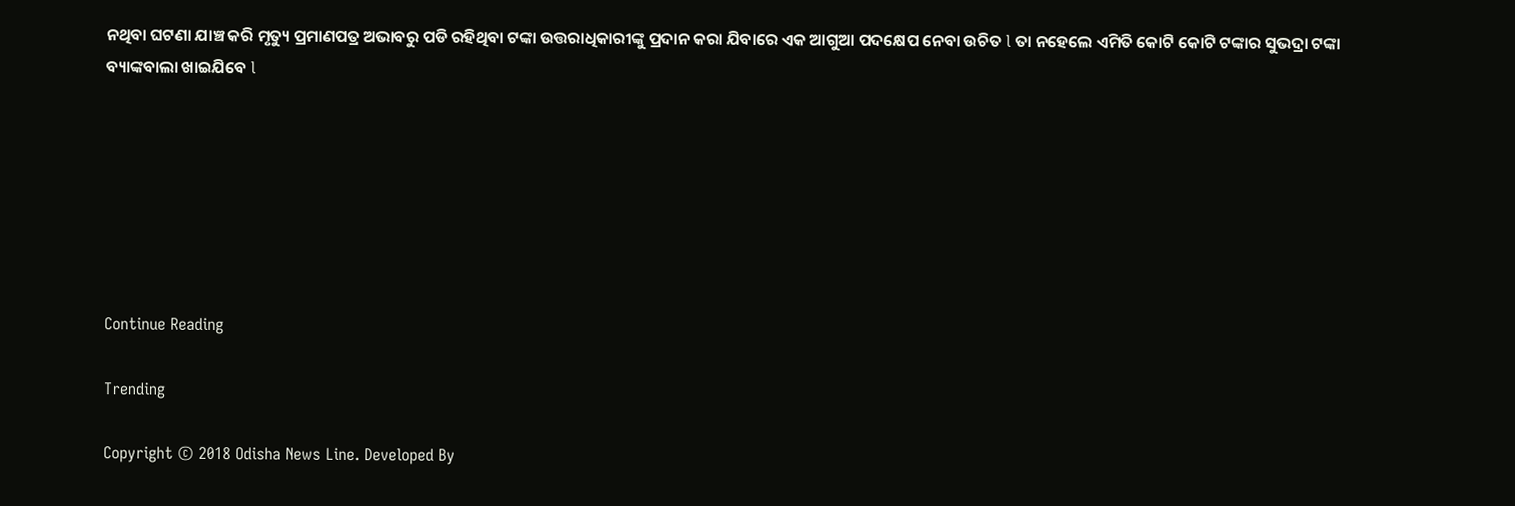ନଥିବା ଘଟଣା ଯାଞ୍ଚ କରି ମୃତ୍ୟୁ ପ୍ରମାଣପତ୍ର ଅଭାବରୁ ପଡି ରହିଥିବା ଟଙ୍କା ଉତ୍ତରାଧିକାରୀଙ୍କୁ ପ୍ରଦାନ କରା ଯିବାରେ ଏକ ଆଗୁଆ ପଦକ୍ଷେପ ନେବା ଉଚିତ l ତା ନହେଲେ ଏମିତି କୋଟି କୋଟି ଟଙ୍କାର ସୁଭଦ୍ରା ଟଙ୍କା ବ୍ୟାଙ୍କବାଲା ଖାଇଯିବେ l







Continue Reading

Trending

Copyright © 2018 Odisha News Line. Developed By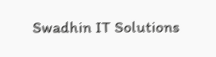Swadhin IT Solutions